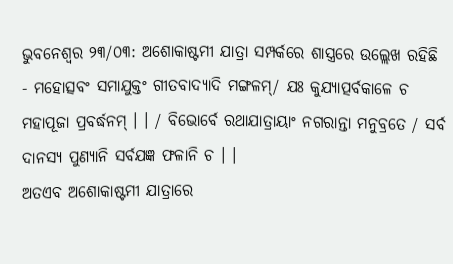ଭୁବନେଶ୍ୱର ୨୩/୦୩: ଅଶୋକାଷ୍ଟମୀ ଯାତ୍ରା ସମ୍ପର୍କରେ ଶାସ୍ତ୍ରରେ ଉଲ୍ଲେଖ ରହିଛି - ମହୋତ୍ସବଂ ସମାଯୁକ୍ତଂ ଗୀତବାଦ୍ୟାଦି ମଙ୍ଗଳମ୍/ ଯଃ କୁଯ୍ୟାତ୍ପର୍ବକାଳେ ଚ ମହାପୂଜା ପ୍ରବର୍ଦ୍ଧନମ୍ । । / ବିଭୋର୍ବେ ରଥାଯାତ୍ରାୟାଂ ନଗରାନ୍ତା ମନୁବ୍ରତେ / ସର୍ବ ଦାନସ୍ୟ ପୁଣ୍ୟାନି ସର୍ବଯଜ୍ଞ ଫଳାନି ଚ । ।
ଅତଏବ ଅଶୋକାଷ୍ଟମୀ ଯାତ୍ରାରେ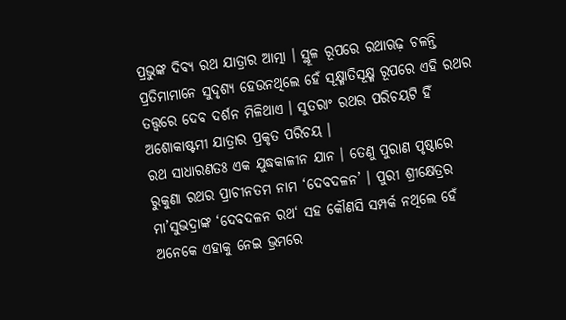ପ୍ରଭୁଙ୍କ ଦିବ୍ୟ ରଥ ଯାତ୍ରାର ଆତ୍ମା । ସ୍ଥୂଳ ରୂପରେ ରଥାଋଢ଼ ଚଳନ୍ତି ପ୍ରତିମାମାନେ ସୁଦୃଶ୍ୟ ହେଉନଥିଲେ ହେଁ ସୂକ୍ଷ୍ମାତିସୂକ୍ଷ୍ମ ରୂପରେ ଏହି ରଥର ତତ୍ତ୍ୱରେ ଦେବ ଦର୍ଶନ ମିଳିଥାଏ । ସୁତରାଂ ରଥର ପରିଚୟଟି ହିଁ ଅଶୋକାଷ୍ଟମୀ ଯାତ୍ରାର ପ୍ରକୃତ ପରିଚୟ ।
ରଥ ସାଧାରଣତଃ ଏକ ଯୁଦ୍ଧକାଳୀନ ଯାନ । ତେଣୁ ପୁରାଣ ପୃଷ୍ଠାରେ ରୁକୁଣା ରଥର ପ୍ରାଚୀନତମ ନାମ ‘ଦେବଦଳନ’ । ପୁରୀ ଶ୍ରୀକ୍ଷେତ୍ରର ମା’ସୁଭଦ୍ରାଙ୍କ ‘ଦେବଦଳନ ରଥ‘ ସହ କୌଣସି ସମ୍ପର୍କ ନଥିଲେ ହେଁ ଅନେକେ ଏହାକୁ ନେଇ ଭ୍ରମରେ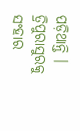ପଡ଼ିଥାନ୍ତି । ତ୍ରିପୁରାସୁରକୁ ସଂହାର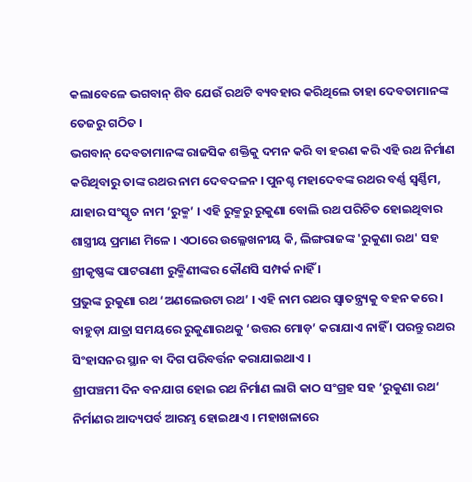କଲାବେଳେ ଭଗବାନ୍ ଶିବ ଯେଉଁ ରଥଟି ବ୍ୟବହାର କରିଥିଲେ ତାହା ଦେବତାମାନଙ୍କ ତେଜରୁ ଗଠିତ ।
ଭଗବାନ୍ ଦେବତାମାନଙ୍କ ରାଜସିକ ଶକ୍ତିକୁ ଦମନ କରି ବା ହରଣ କରି ଏହି ରଥ ନିର୍ମାଣ କରିଥିବାରୁ ତାଙ୍କ ରଥର ନାମ ଦେବଦଳନ । ପୁନଶ୍ଚ ମହାଦେବଙ୍କ ରଥର ବର୍ଣ୍ଣ ସ୍ୱର୍ଣ୍ଣିମ, ଯାହାର ସଂସ୍କୃତ ନାମ ‘ରୁକ୍ମ’ । ଏହି ରୁକ୍ମରୁ ରୁକୁଣା ବୋଲି ରଥ ପରିଚିତ ହୋଇଥିବାର ଶାସ୍ତ୍ରୀୟ ପ୍ରମାଣ ମିଳେ । ଏଠାରେ ଉଲ୍ଳେଖନୀୟ କି, ଲିଙ୍ଗରାଜଙ୍କ 'ରୁକୁଣା ରଥ' ସହ ଶ୍ରୀକୃଷ୍ଣଙ୍କ ପାଟରାଣୀ ରୁକ୍ମିଣୀଙ୍କର କୌଣସି ସମ୍ପର୍କ ନାହିଁ ।
ପ୍ରଭୁଙ୍କ ରୁକୁଣା ରଥ ‘ଅଣଲେଉଟା ରଥ’ । ଏହି ନାମ ରଥର ସ୍ୱାତନ୍ତ୍ର୍ୟକୁ ବହନ କରେ । ବାହୁଡ଼ା ଯାତ୍ରା ସମୟରେ ରୁକୁଣାରଥକୁ ‘ଉତ୍ତର ମୋଡ଼’ କରାଯାଏ ନାହିଁ । ପରନ୍ତୁ ରଥର ସିଂହାସନର ସ୍ଥାନ ବା ଦିଗ ପରିବର୍ତ୍ତନ କରାଯାଇଥାଏ ।
ଶ୍ରୀପଞ୍ଚମୀ ଦିନ ବନଯାଗ ହୋଇ ରଥ ନିର୍ମାଣ ଲାଗି କାଠ ସଂଗ୍ରହ ସହ ‘ରୁକୁଣା ରଥ‘ ନିର୍ମାଣର ଆଦ୍ୟପର୍ବ ଆରମ୍ଭ ହୋଇଥାଏ । ମହାଖଳାରେ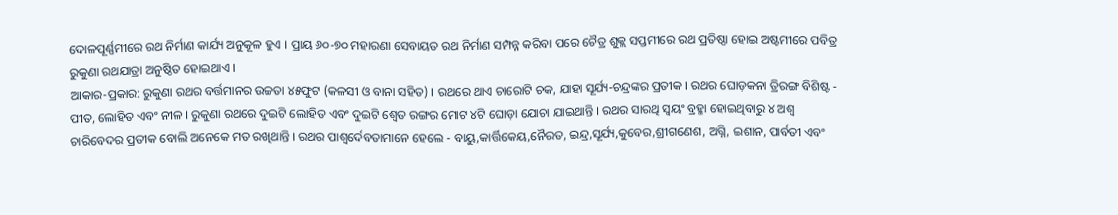ଦୋଳପୂର୍ଣ୍ଣମୀରେ ରଥ ନିର୍ମାଣ କାର୍ଯ୍ୟ ଅନୁକୂଳ ହୁଏ । ପ୍ରାୟ ୬୦-୭୦ ମହାରଣା ସେବାୟତ ରଥ ନିର୍ମାଣ ସମ୍ପନ୍ନ କରିବା ପରେ ଚୈତ୍ର ଶୁକ୍ଲ ସପ୍ତମୀରେ ରଥ ପ୍ରତିଷ୍ଠା ହୋଇ ଅଷ୍ଟମୀରେ ପବିତ୍ର ରୁକୁଣା ରଥଯାତ୍ରା ଅନୁଷ୍ଠିତ ହୋଇଥାଏ ।
ଆକାର-ପ୍ରକାର: ରୁକୁଣା ରଥର ବର୍ତ୍ତମାନର ଉଚ୍ଚତା ୪୫ଫୁଟ (କଳସୀ ଓ ବାନା ସହିତ) । ରଥରେ ଥାଏ ଚାରୋଟି ଚକ, ଯାହା ସୂର୍ଯ୍ୟ-ଚନ୍ଦ୍ରଙ୍କର ପ୍ରତୀକ । ରଥର ଘୋଡ଼କନା ତ୍ରିରଙ୍ଗ ବିଶିଷ୍ଟ - ପୀତ, ଲୋହିତ ଏବଂ ନୀଳ । ରୁକୁଣା ରଥରେ ଦୁଇଟି ଲୋହିତ ଏବଂ ଦୁଇଟି ଶ୍ୱେତ ରଙ୍ଗର ମୋଟ ୪ଟି ଘୋଡ଼ା ଯୋଚା ଯାଇଥାନ୍ତି । ରଥର ସାରଥି ସ୍ୱୟଂ ବ୍ରହ୍ମା ହୋଇଥିବାରୁ ୪ ଅଶ୍ୱ ଚାରିବେଦର ପ୍ରତୀକ ବୋଲି ଅନେକେ ମତ ରଖିଥାନ୍ତି । ରଥର ପାଶ୍ୱର୍ଦେବତାମାନେ ହେଲେ - ବାୟୁ,କାର୍ତ୍ତିକେୟ,ନୈରତ, ଇନ୍ଦ୍ର,ସୂର୍ଯ୍ୟ,କୁବେର,ଶ୍ରୀଗଣେଶ, ଅଗ୍ନି, ଇଶାନ, ପାର୍ବତୀ ଏବଂ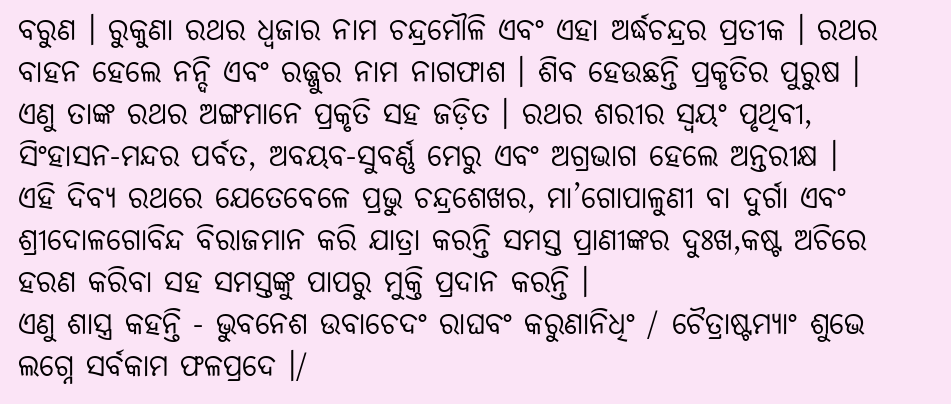ବରୁଣ । ରୁକୁଣା ରଥର ଧ୍ୱଜାର ନାମ ଚନ୍ଦ୍ରମୌଳି ଏବଂ ଏହା ଅର୍ଦ୍ଧଚନ୍ଦ୍ରର ପ୍ରତୀକ । ରଥର ବାହନ ହେଲେ ନନ୍ଦି ଏବଂ ରଜ୍ଜୁର ନାମ ନାଗଫାଶ । ଶିବ ହେଉଛନ୍ତି ପ୍ରକୃତିର ପୁରୁଷ । ଏଣୁ ତାଙ୍କ ରଥର ଅଙ୍ଗମାନେ ପ୍ରକୃତି ସହ ଜଡ଼ିତ । ରଥର ଶରୀର ସ୍ୱୟଂ ପୃଥିବୀ, ସିଂହାସନ-ମନ୍ଦର ପର୍ବତ, ଅବୟବ-ସୁବର୍ଣ୍ଣ ମେରୁ ଏବଂ ଅଗ୍ରଭାଗ ହେଲେ ଅନ୍ତରୀକ୍ଷ ।
ଏହି ଦିବ୍ୟ ରଥରେ ଯେତେବେଳେ ପ୍ରଭୁ ଚନ୍ଦ୍ରଶେଖର, ମା’ଗୋପାଳୁଣୀ ବା ଦୁର୍ଗା ଏବଂ ଶ୍ରୀଦୋଳଗୋବିନ୍ଦ ବିରାଜମାନ କରି ଯାତ୍ରା କରନ୍ତି ସମସ୍ତ ପ୍ରାଣୀଙ୍କର ଦୁଃଖ,କଷ୍ଟ ଅଚିରେ ହରଣ କରିବା ସହ ସମସ୍ତଙ୍କୁ ପାପରୁ ମୁକ୍ତି ପ୍ରଦାନ କରନ୍ତି ।
ଏଣୁ ଶାସ୍ତ୍ର କହନ୍ତି - ଭୁବନେଶ ଉବାଚେଦଂ ରାଘବଂ କରୁଣାନିଧିଂ / ଚୈତ୍ରାଷ୍ଟମ୍ୟାଂ ଶୁଭେ ଲଗ୍ନେ ସର୍ବକାମ ଫଳପ୍ରଦେ ।/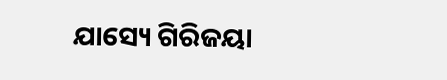ଯାସ୍ୟେ ଗିରିଜୟା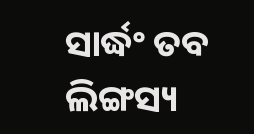ସାର୍ଦ୍ଧଂ ତବ ଲିଙ୍ଗସ୍ୟ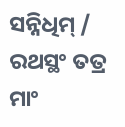ସନ୍ନିଧିମ୍ / ରଥସ୍ଥଂ ତତ୍ର ମାଂ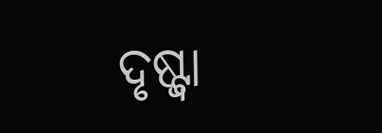ଦୃଷ୍ଟ୍ୱା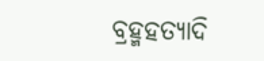ବ୍ରହ୍ମହତ୍ୟାଦି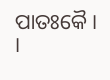ପାତଃକୈ । ।